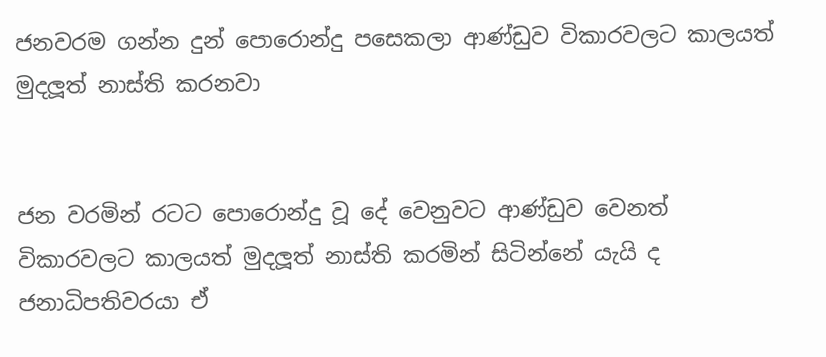ජනවරම ගන්න දුන් පොරොන්දු පසෙකලා ආණ්ඩුව විකාරවලට කාලයත් මුදලූත් නාස්ති කරනවා


ජන වරමින් රටට පොරොන්දු වූ දේ වෙනුවට ආණ්ඩුව වෙනත් විකාරවලට කාලයත් මුදලූත් නාස්ති කරමින් සිටින්නේ යැයි ද ජනාධිපතිවරයා ඒ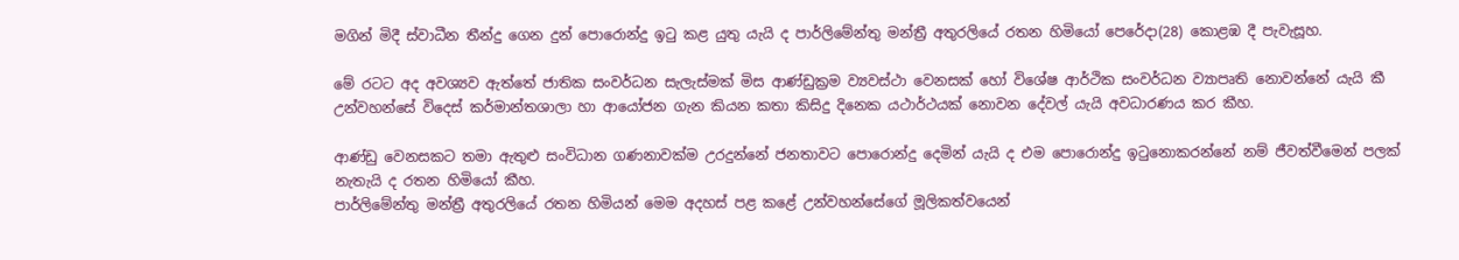මගින් මිදී ස්වාධීන තීන්දු ගෙන දුන් පොරොන්දු ඉටු කළ යුතු යැයි ද පාර්ලිමේන්තු මන්ත්‍රී අතුරලියේ රතන හිමියෝ පෙරේදා(28) කොළඹ දී පැවැසූහ.

මේ රටට අද අවශ්‍යව ඇත්තේ ජාතික සංවර්ධන සැලැස්මක් මිස ආණ්ඩුක්‍රම ව්‍යවස්ථා වෙනසක් හෝ විශේෂ ආර්ථික සංවර්ධන ව්‍යාපෘති නොවන්නේ යැයි කී උන්වහන්සේ විදෙස් කර්මාන්තශාලා හා ආයෝජන ගැන කියන කතා කිසිදු දිනෙක යථාර්ථයක් නොවන දේවල් යැයි අවධාරණය කර කීහ.

ආණ්ඩු වෙනසකට තමා ඇතුළු සංවිධාන ගණනාවක්ම උරදුන්නේ ජනතාවට පොරොන්දු දෙමින් යැයි ද එම පොරොන්දු ඉටුනොකරන්නේ නම් ජීවත්වීමෙන් පලක් නැතැයි ද රතන හිමියෝ කීහ.
පාර්ලිමේන්තු මන්ත්‍රී අතුරලියේ රතන හිමියන් මෙම අදහස් පළ කළේ උන්වහන්සේගේ මූලිකත්වයෙන්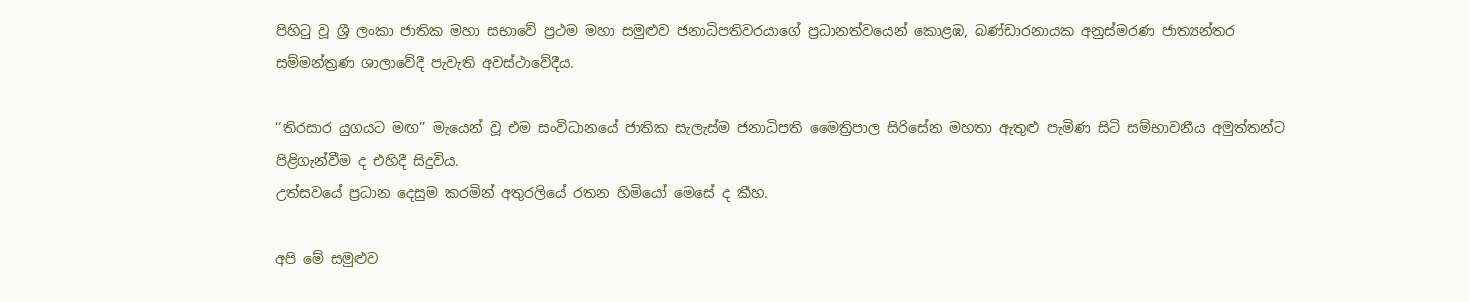පිහිටු වූ ශ්‍රී ලංකා ජාතික මහා සභාවේ ප්‍රථම මහා සමුළුව ජනාධිපතිවරයාගේ ප්‍රධානත්වයෙන් කොළඹ, බණ්ඩාරනායක අනුස්මරණ ජාත්‍යන්තර සම්මන්ත්‍රණ ශාලාවේදී පැවැති අවස්ථාවේදීය.

‘‘තිරසාර යුගයට මඟ’’ මැයෙන් වූ එම සංවිධානයේ ජාතික සැලැස්ම ජනාධිපති මෛත්‍රිපාල සිරිසේන මහතා ඇතුළු පැමිණ සිටි සම්භාවනීය අමුත්තන්ට පිළිගැන්වීම ද එහිදී සිදුවිය.
උත්සවයේ ප්‍රධාන දෙසුම කරමින් අතුරලියේ රතන හිමියෝ මෙසේ ද කීහ.

අපි මේ සමුළුව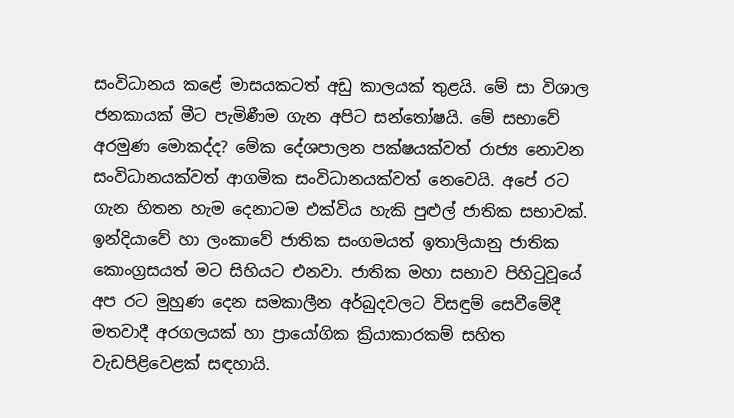සංවිධානය කළේ මාසයකටත් අඩු කාලයක් තුළයි. මේ සා විශාල ජනකායක් මීට පැමිණීම ගැන අපිට සන්තෝෂයි. මේ සභාවේ අරමුණ මොකද්ද? මේක දේශපාලන පක්ෂයක්වත් රාජ්‍ය නොවන සංවිධානයක්වත් ආගමික සංවිධානයක්වත් නෙවෙයි. අපේ රට ගැන හිතන හැම දෙනාටම එක්විය හැකි පුළුල් ජාතික සභාවක්. ඉන්දියාවේ හා ලංකාවේ ජාතික සංගමයත් ඉතාලියානු ජාතික කොංග්‍රසයත් මට සිහියට එනවා. ජාතික මහා සභාව පිහිටුවූයේ අප රට මුහුණ දෙන සමකාලීන අර්බුදවලට විසඳුම් සෙවීමේදී මතවාදී අරගලයක් හා ප්‍රායෝගික ක්‍රියාකාරකම් සහිත වැඩපිළිවෙළක් සඳහායි.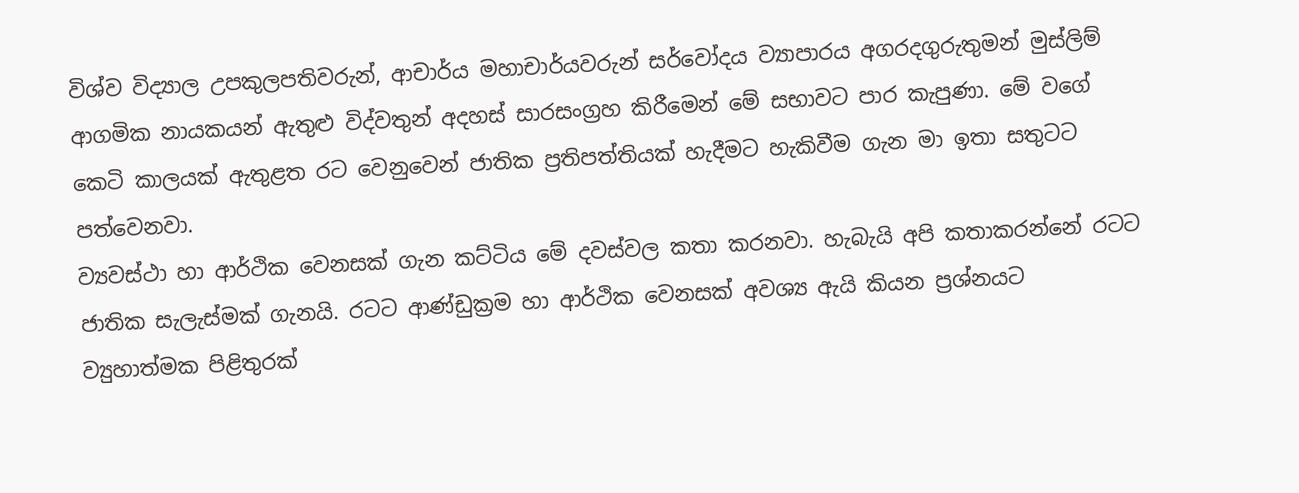විශ්ව විද්‍යාල උපකුලපතිවරුන්, ආචාර්ය මහාචාර්යවරුන් සර්වෝදය ව්‍යාපාරය අගරදගුරුතුමන් මුස්ලිම් ආගමික නායකයන් ඇතුළු විද්වතුන් අදහස් සාරසංග්‍රහ කිරීමෙන් මේ සභාවට පාර කැපුණා. මේ වගේ කෙටි කාලයක් ඇතුළත රට වෙනුවෙන් ජාතික ප්‍රතිපත්තියක් හැදීමට හැකිවීම ගැන මා ඉතා සතුටට පත්වෙනවා.
ව්‍යවස්ථා හා ආර්ථික වෙනසක් ගැන කට්ටිය මේ දවස්වල කතා කරනවා. හැබැයි අපි කතාකරන්නේ රටට ජාතික සැලැස්මක් ගැනයි. රටට ආණ්ඩුක්‍රම හා ආර්ථික වෙනසක් අවශ්‍ය ඇයි කියන ප්‍රශ්නයට ව්‍යුහාත්මක පිළිතුරක්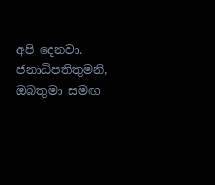අපි දෙනවා. ජනාධිපතිතුමනි, ඔබතුමා සමඟ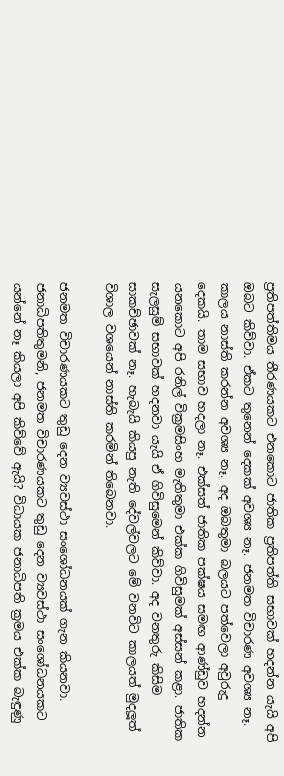ප්‍රතිපත්තිමය තීරණයකට එනකොට ජාතික ප්‍රතිපත්ති සභාවක් හදන්න යැයි අපි ඔබට කිව්වා. ඒකට තුනෙන් දෙකක් අවශ්‍ය නෑ. ජනමත විචාරණ අවශ්‍ය නෑ. කාලය නාස්ති කරන්න අවශ්‍ය නෑ. අද ඔබතුමා බලයට පත්වෙලා අවුරුදු දෙකයි. තාම සභාව හදලා නෑ. එක්සත් ජාතික පක්ෂය සමඟ ආණ්ඩුව හදන්න යනකොට අපි රනිල් වික්‍රමසිංහ මැතිතුමා එක්ක ගිවිසුමක් අස්සන් කළා. ජාතික සැලසුම් සභාවක් හදනවා යැයි ඒ ගිවිසුමෙන් කිව්වා. අද වනතුරු කිසිම සාකච්ඡාවක් නෑ. හැබැයි කියපු නැති දේවල්වලට මේ වනවිට කාලයත් මුදලූත් විශාල වශයෙන් නාස්ති කරමින් තිබෙනවා.

ජනමත විචාරණයකට තුඩු දෙන ව්‍යවස්ථා සංශෝධනයක් ගැන කියනවා. ජනාධිපතිතුමනි, ජනමත විචාරණයකට තුඩු දෙන ව්‍යවස්ථා සංශෝධනයකට යන්නේ නෑ කියලා අපි කිව්වේ ඇයි? විධායක ජනාධිපති ක්‍රමය එක්ක බැඳුණු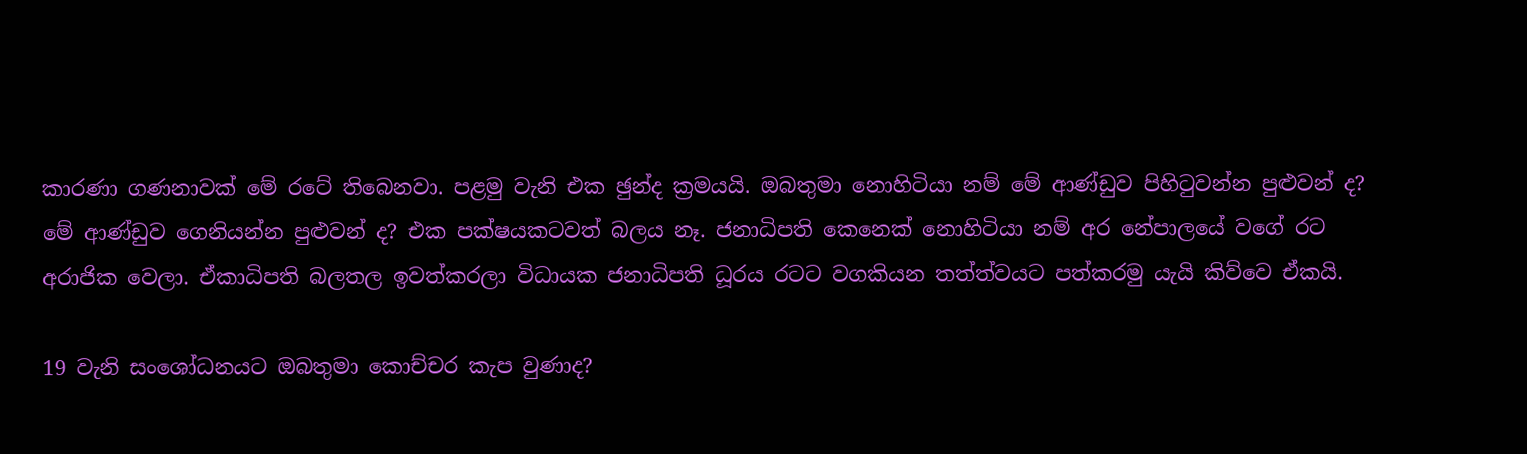කාරණා ගණනාවක් මේ රටේ තිබෙනවා. පළමු වැනි එක ඡුන්ද ක්‍රමයයි. ඔබතුමා නොහිටියා නම් මේ ආණ්ඩුව පිහිටුවන්න පුළුවන් ද? මේ ආණ්ඩුව ගෙනියන්න පුළුවන් ද? එක පක්ෂයකටවත් බලය නෑ. ජනාධිපති කෙනෙක් නොහිටියා නම් අර නේපාලයේ වගේ රට අරාජික වෙලා. ඒකාධිපති බලතල ඉවත්කරලා විධායක ජනාධිපති ධූරය රටට වගකියන තත්ත්වයට පත්කරමු යැයි කිව්වෙ ඒකයි.

19 වැනි සංශෝධනයට ඔබතුමා කොච්චර කැප වුණාද?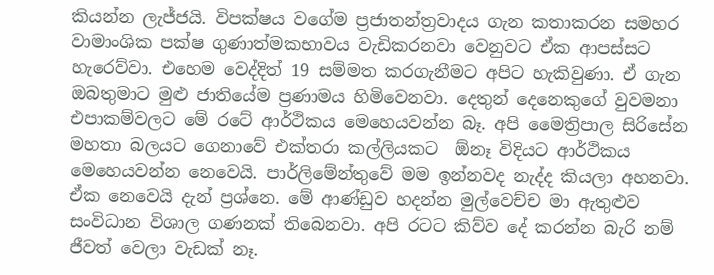කියන්න ලැජ්ජයි. විපක්ෂය වගේම ප්‍රජාතන්ත්‍රවාදය ගැන කතාකරන සමහර වාමාංශික පක්ෂ ගුණාත්මකභාවය වැඩිකරනවා වෙනුවට ඒක ආපස්සට හැරෙව්වා. එහෙම වෙද්දිත් 19 සම්මත කරගැනීමට අපිට හැකිවුණා. ඒ ගැන ඔබතුමාට මුළු ජාතියේම ප්‍රණාමය හිමිවෙනවා. දෙතුන් දෙනෙකුගේ වුවමනා එපාකම්වලට මේ රටේ ආර්ථිකය මෙහෙයවන්න බෑ. අපි මෛත්‍රිපාල සිරිසේන මහතා බලයට ගෙනාවේ එක්තරා කල්ලියකට  ඕනෑ විදියට ආර්ථිකය මෙහෙයවන්න නෙවෙයි. පාර්ලිමේන්තුවේ මම ඉන්නවද නැද්ද කියලා අහනවා. ඒක නෙවෙයි දැන් ප්‍රශ්නෙ. මේ ආණ්ඩුව හදන්න මුල්වෙච්ච මා ඇතුළුව සංවිධාන විශාල ගණනක් තිබෙනවා. අපි රටට කිව්ව දේ කරන්න බැරි නම් ජීවත් වෙලා වැඩක් නෑ.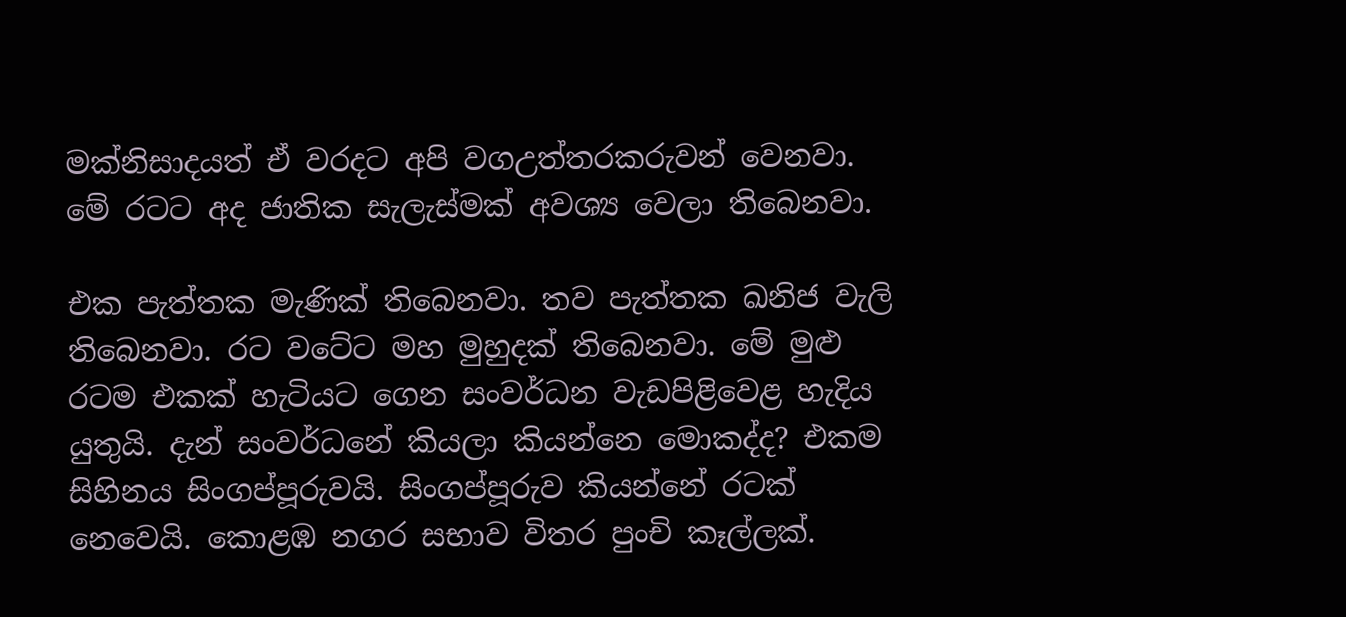මක්නිසාදයත් ඒ වරදට අපි වගඋත්තරකරුවන් වෙනවා. මේ රටට අද ජාතික සැලැස්මක් අවශ්‍ය වෙලා තිබෙනවා.

එක පැත්තක මැණික් තිබෙනවා. තව පැත්තක ඛනිජ වැලි තිබෙනවා. රට වටේට මහ මුහුදක් තිබෙනවා. මේ මුළු රටම එකක් හැටියට ගෙන සංවර්ධන වැඩපිළිවෙළ හැදිය යුතුයි. දැන් සංවර්ධනේ කියලා කියන්නෙ මොකද්ද? එකම සිහිනය සිංගප්පූරුවයි. සිංගප්පූරුව කියන්නේ රටක් නෙවෙයි. කොළඹ නගර සභාව විතර පුංචි කෑල්ලක්.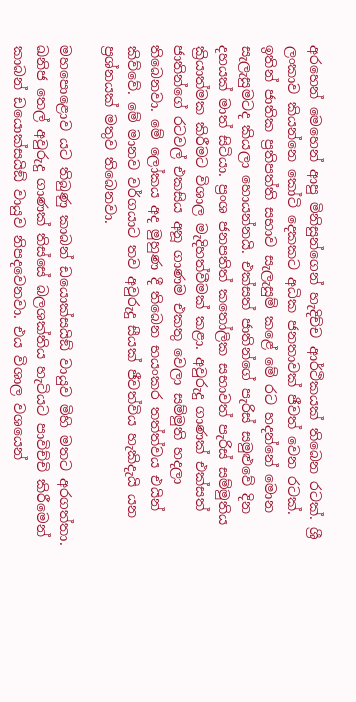අරහෙන් මෙහෙන් ආපු මිනිසුන්ගෙන් හැදිච්ච ආර්ථිකයක් තිබෙන රටක්. ශ්‍රී ලංකාව කියන්නෙ කෝටි දෙකකට අධික ජනතාවක් ජීවත් වෙන රටක්. ඉතින් ජාතික ප්‍රතිපත්ති සභාව සැලැසුම් කළේ මේ රට හදන්නේ මොන සැලැසුමටද කියලා හොයන්නයි. එක්සත් ජාතින්ගේ පැරිස් සමුළුවේ දින දහයක් මාත් සිටියා. ප්‍රංශ ජනපතිත් කතෝලික සභාවත් පැරිස් සම්මුතිය ක්‍රියාත්මක කිරීමට විශාල මැදිහත්වීමක් කළා. අවුරුදු ගාණක් එක්සත් ජාතින්ගේ රටවල් එකසිය අනූ ගාණම එකතු වෙලා සම්මුති හදලා තිබෙනවා. මේ ලෝකය අද මුහුණ දී තිබෙන භයංකර තත්ත්වය එයින් කිව්වේ. මේ මානව වර්ගයාට තව අවුරුදු සීයක් ජීවත්විය හැකිදැයි යන ප්‍රශ්නයක් මතුව තිබෙනවා.

මහපොළොව යට තිබුණු කාබන් ඩයොක්සයිඞ් වායුව මිහි මතට අරගත්තා. ඛනිජ තෙල් අවුරුදු ගාණක් තිස්සේ බලශක්තිය හැටියට පාවිච්චි කිරීමෙන් කාබන් ඩයොක්සයිඞ් වායුව නිපදවෙනවා. එය විශාල වශයෙන්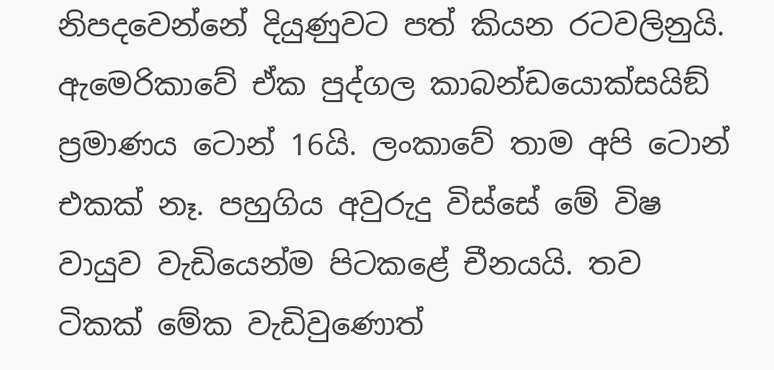නිපදවෙන්නේ දියුණුවට පත් කියන රටවලිනුයි. ඇමෙරිකාවේ ඒක පුද්ගල කාබන්ඩයොක්සයිඞ් ප්‍රමාණය ටොන් 16යි. ලංකාවේ තාම අපි ටොන් එකක් නෑ. පහුගිය අවුරුදු විස්සේ මේ විෂ වායුව වැඩියෙන්ම පිටකළේ චීනයයි. තව ටිකක් මේක වැඩිවුණොත්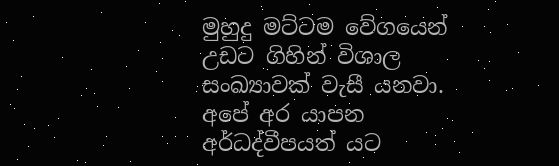මුහුදු මට්ටම වේගයෙන් උඩට ගිහින් විශාල සංඛ්‍යාවක් වැසී යනවා. අපේ අර යාපන අර්ධද්වීපයත් යට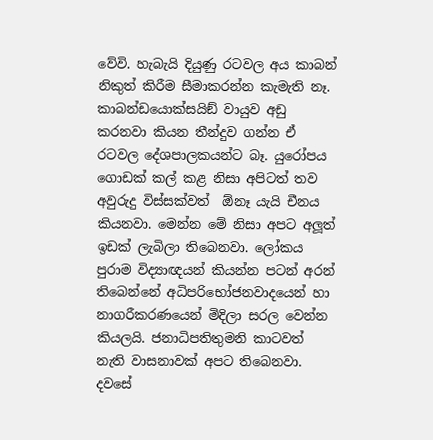වේවි. හැබැයි දියුණු රටවල අය කාබන් නිකුත් කිරීම සීමාකරන්න කැමැති නෑ. කාබන්ඩයොක්සයිඞ් වායුව අඩු කරනවා කියන තීන්දුව ගන්න ඒ රටවල දේශපාලකයන්ට බෑ. යුරෝපය ගොඩක් කල් කළ නිසා අපිටත් තව අවුරුදු විස්සක්වත්  ඕනෑ යැයි චීනය කියනවා. මෙන්න මේ නිසා අපට අලූත් ඉඩක් ලැබිලා තිබෙනවා. ලෝකය පුරාම විද්‍යාඥයන් කියන්න පටන් අරන් තිබෙන්නේ අධිපරිභෝජනවාදයෙන් හා නාගරීකරණයෙන් මිදිලා සරල වෙන්න කියලයි. ජනාධිපතිතුමනි කාටවත් නැති වාසනාවක් අපට තිබෙනවා. දවසේ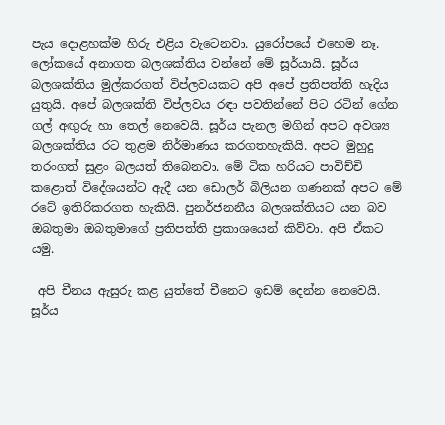පැය දොළහක්ම හිරු එළිය වැටෙනවා. යුරෝපයේ එහෙම නෑ. ලෝකයේ අනාගත බලශක්තිය වන්නේ මේ සූර්යායි. සූර්ය බලශක්තිය මුල්කරගත් විප්ලවයකට අපි අපේ ප්‍රතිපත්ති හැදිය යුතුයි. අපේ බලශක්ති විප්ලවය රඳා පවතින්නේ පිට රටින් ගේන ගල් අඟුරු හා තෙල් නෙවෙයි. සූර්ය පැනල මගින් අපට අවශ්‍ය බලශක්තිය රට තුළම නිර්මාණය කරගතහැකියි. අපට මුහුදු තරංගත් සුළං බලයත් තිබෙනවා. මේ ටික හරියට පාවිච්චි කළොත් විදේශයන්ට ඇදී යන ඩොලර් බිලියන ගණනක් අපට මේ රටේ ඉතිරිකරගත හැකියි. පුනර්ජනනීය බලශක්තියට යන බව ඔබතුමා ඔබතුමාගේ ප්‍රතිපත්ති ප්‍රකාශයෙන් කිව්වා. අපි ඒකට යමු.

 අපි චීනය ඇසුරු කළ යුත්තේ චීනෙට ඉඩම් දෙන්න නෙවෙයි. සූර්ය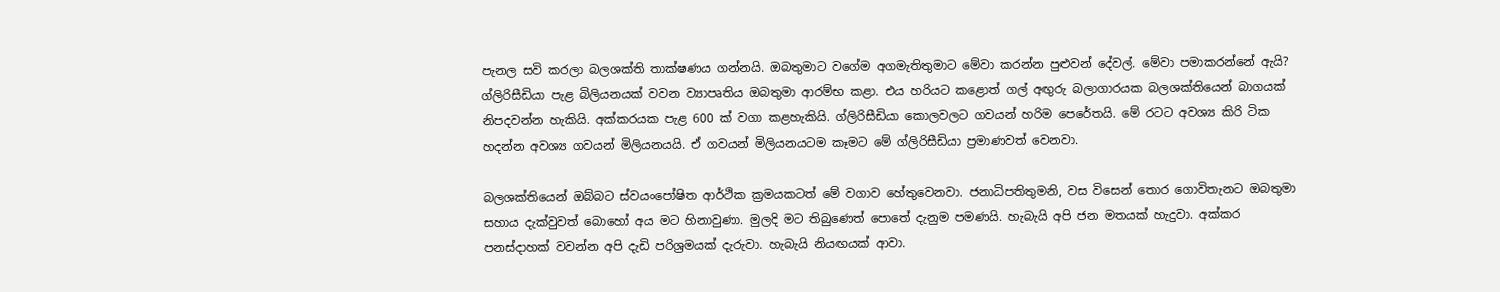පැනල සවි කරලා බලශක්ති තාක්ෂණය ගන්නයි. ඔබතුමාට වගේම අගමැතිතුමාට මේවා කරන්න පුළුවන් දේවල්. මේවා පමාකරන්නේ ඇයි? ග්ලිරිසීඩියා පැළ බිලියනයක් වවන ව්‍යාපෘතිය ඔබතුමා ආරම්භ කළා. එය හරියට කළොත් ගල් අඟුරු බලාගාරයක බලශක්තියෙන් බාගයක් නිපදවන්න හැකියි. අක්කරයක පැළ 600 ක් වගා කළහැකියි. ග්ලිරිසීඩියා කොලවලට ගවයන් හරිම පෙරේතයි. මේ රටට අවශ්‍ය කිරි ටික හදන්න අවශ්‍ය ගවයන් මිලියනයයි. ඒ ගවයන් මිලියනයටම කෑමට මේ ග්ලිරිසීඩියා ප්‍රමාණවත් වෙනවා.

බලශක්තියෙන් ඔබ්බට ස්වයංපෝෂිත ආර්ථික ක්‍රමයකටත් මේ වගාව හේතුවෙනවා. ජනාධිපතිතුමනි, වස විසෙන් තොර ගොවිතැනට ඔබතුමා සහාය දැක්වුවත් බොහෝ අය මට හිනාවුණා. මුලදි මට තිබුණෙත් පොතේ දැනුම පමණයි. හැබැයි අපි ජන මතයක් හැදුවා. අක්කර පනස්දාහක් වවන්න අපි දැඩි පරිශ්‍රමයක් දැරුවා. හැබැයි නියඟයක් ආවා.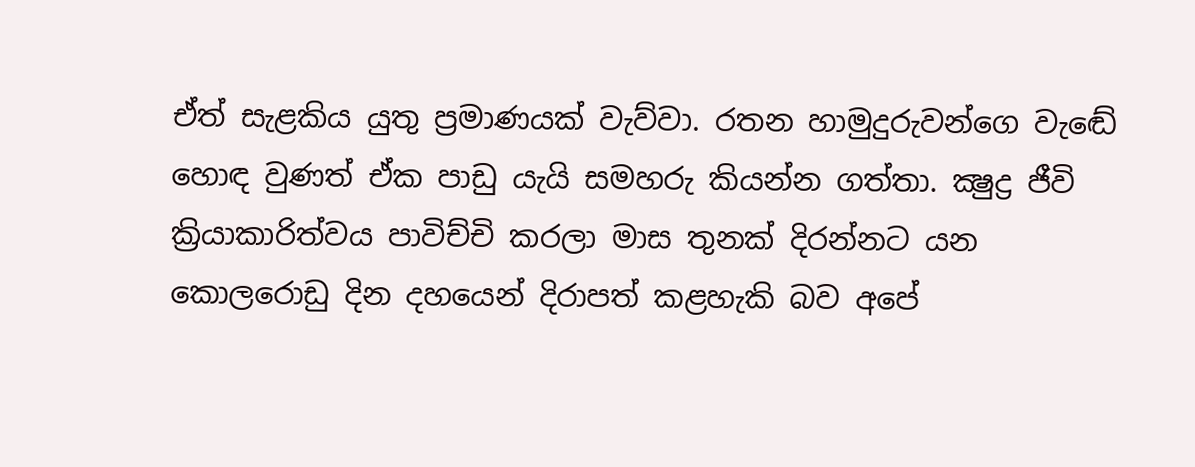ඒත් සැළකිය යුතු ප්‍රමාණයක් වැව්වා. රතන හාමුදුරුවන්ගෙ වැඬේ හොඳ වුණත් ඒක පාඩු යැයි සමහරු කියන්න ගත්තා. ක්‍ෂුද්‍ර ජීවි ක්‍රියාකාරිත්වය පාවිච්චි කරලා මාස තුනක් දිරන්නට යන කොලරොඩු දින දහයෙන් දිරාපත් කළහැකි බව අපේ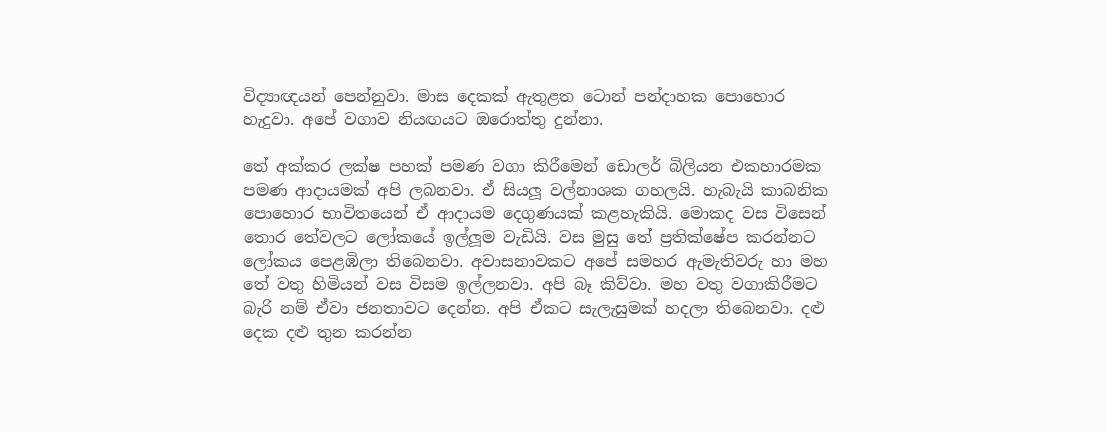විද්‍යාඥයන් පෙන්නුවා. මාස දෙකක් ඇතුළත ටොන් පන්දාහක පොහොර හැදුවා. අපේ වගාව නියඟයට ඔරොත්තු දුන්නා.

තේ අක්කර ලක්ෂ පහක් පමණ වගා කිරීමෙන් ඩොලර් බිලියන එකහාරමක පමණ ආදායමක් අපි ලබනවා. ඒ සියලූ වල්නාශක ගහලයි. හැබැයි කාබනික පොහොර භාවිතයෙන් ඒ ආදායම දෙගුණයක් කළහැකියි. මොකද වස විසෙන් තොර තේවලට ලෝකයේ ඉල්ලූම වැඩියි. වස මුසු තේ ප්‍රතික්ෂේප කරන්නට ලෝකය පෙළඹිලා තිබෙනවා. අවාසනාවකට අපේ සමහර ඇමැතිවරු හා මහ තේ වතු හිමියන් වස විසම ඉල්ලනවා. අපි බෑ කිව්වා. මහ වතු වගාකිරීමට බැරි නම් ඒවා ජනතාවට දෙන්න. අපි ඒකට සැලැසුමක් හදලා තිබෙනවා. දළු දෙක දළු තුන කරන්න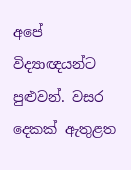අපේ විද්‍යාඥයන්ට පුළුවන්. වසර දෙකක් ඇතුළත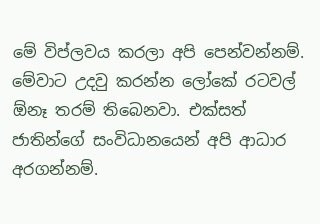මේ විප්ලවය කරලා අපි පෙන්වන්නම්. මේවාට උදවු කරන්න ලෝකේ රටවල්  ඕනෑ තරම් තිබෙනවා. එක්සත් ජාතින්ගේ සංවිධානයෙන් අපි ආධාර අරගන්නම්.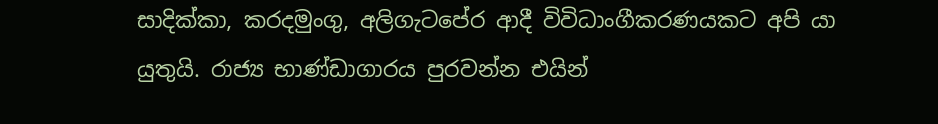සාදික්කා, කරදමුංගු, අලිගැටපේර ආදී විවිධාංගීකරණයකට අපි යා යුතුයි. රාජ්‍ය භාණ්ඩාගාරය පුරවන්න එයින්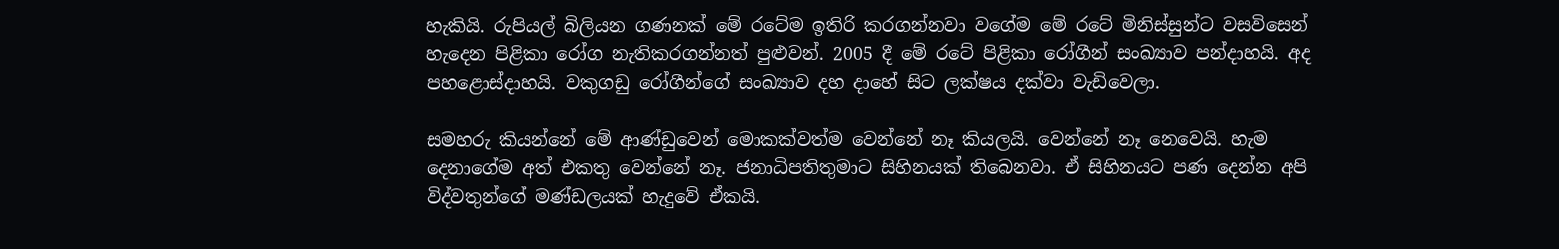හැකියි. රුපියල් බිලියන ගණනක් මේ රටේම ඉතිරි කරගන්නවා වගේම මේ රටේ මිනිස්සුන්ට වසවිසෙන් හැදෙන පිළිකා රෝග නැතිකරගන්නත් පුළුවන්. 2005 දී මේ රටේ පිළිකා රෝගීන් සංඛ්‍යාව පන්දාහයි. අද පහළොස්දාහයි. වකුගඩු රෝගීන්ගේ සංඛ්‍යාව දහ දාහේ සිට ලක්ෂය දක්වා වැඩිවෙලා.

සමහරු කියන්නේ මේ ආණ්ඩුවෙන් මොකක්වත්ම වෙන්නේ නෑ කියලයි. වෙන්නේ නෑ නෙවෙයි. හැම දෙනාගේම අත් එකතු වෙන්නේ නෑ. ජනාධිපතිතුමාට සිහිනයක් තිබෙනවා. ඒ සිහිනයට පණ දෙන්න අපි විද්වතුන්ගේ මණ්ඩලයක් හැදුවේ ඒකයි.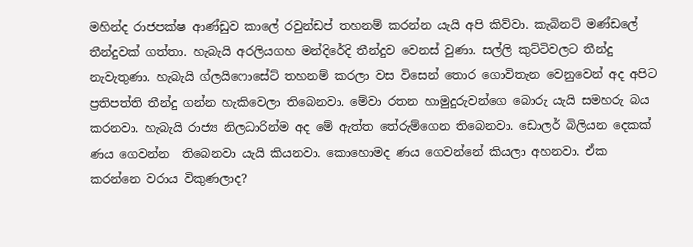මහින්ද රාජපක්ෂ ආණ්ඩුව කාලේ රවුන්ඩප් තහනම් කරන්න යැයි අපි කිව්වා. කැබිනට් මණ්ඩලේ තීන්දුවක් ගත්තා. හැබැයි අරලියගහ මන්දිරේදි තීන්දුව වෙනස් වුණා. සල්ලි කුට්ටිවලට තීන්දු නැවැතුණා. හැබැයි ග්ලයිෆොසේට් තහනම් කරලා වස විසෙන් තොර ගොවිතැන වෙනුවෙන් අද අපිට ප්‍රතිපත්ති තීන්දු ගන්න හැකිවෙලා තිබෙනවා. මේවා රතන හාමුදුරුවන්ගෙ බොරු යැයි සමහරු බය කරනවා. හැබැයි රාජ්‍ය නිලධාරින්ම අද මේ ඇත්ත තේරුම්ගෙන තිබෙනවා. ඩොලර් බිලියන දෙකක් ණය ගෙවන්න  තිබෙනවා යැයි කියනවා. කොහොමද ණය ගෙවන්නේ කියලා අහනවා. ඒක කරන්නෙ වරාය විකුණලාද?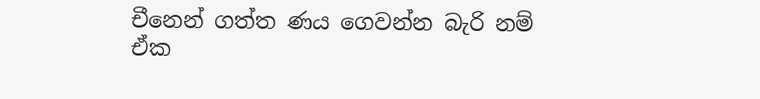චීනෙන් ගත්ත ණය ගෙවන්න බැරි නම් ඒක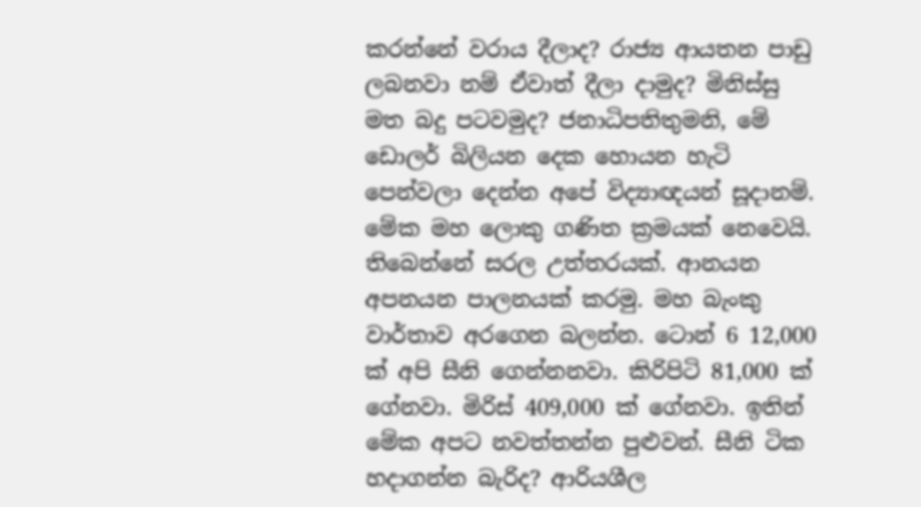කරන්නේ වරාය දීලාද? රාජ්‍ය ආයතන පාඩු ලබනවා නම් ඒවාත් දීලා දාමුද? මිනිස්සු මත බදු පටවමුද? ජනාධිපතිතුමනි, මේ ඩොලර් බිලියන දෙක හොයන හැටි පෙන්වලා දෙන්න අපේ විද්‍යාඥයන් සූදානම්. මේක මහ ලොකු ගණිත ක්‍රමයක් නෙවෙයි. තිබෙන්නේ සරල උත්තරයක්. ආනයන අපනයන පාලනයක් කරමු. මහ බැංකු වාර්තාව අරගෙන බලන්න. ටොන් 6 12,000 ක් අපි සීනි ගෙන්නනවා. කිරිපිටි 81,000 ක් ගේනවා. මිරිස් 409,000 ක් ගේනවා. ඉතින් මේක අපට නවත්තන්න පුළුවන්. සීනි ටික හදාගන්න බැරිද? ආරියශීල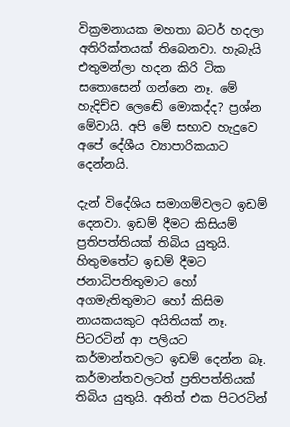වික්‍රමනායක මහතා බටර් හදලා අතිරික්තයක් තිබෙනවා. හැබැයි එතුමන්ලා හදන කිරි ටික සතොසෙන් ගන්නෙ නෑ. මේ හැදිච්ච ලෙඬේ මොකද්ද? ප්‍රශ්න මේවායි. අපි මේ සභාව හැදුවෙ අපේ දේශීය ව්‍යාපාරිකයාට දෙන්නයි.

දැන් විදේශිය සමාගම්වලට ඉඩම් දෙනවා. ඉඩම් දීමට කිසියම් ප්‍රතිපත්තියක් තිබිය යුතුයි. හිතුමතේට ඉඩම් දීමට ජනාධිපතිතුමාට හෝ අගමැතිතුමාට හෝ කිසිම නායකයකුට අයිතියක් නෑ. පිටරටින් ආ පලියට කර්මාන්තවලට ඉඩම් දෙන්න බෑ. කර්මාන්තවලටත් ප්‍රතිපත්තියක් තිබිය යුතුයි. අනිත් එක පිටරටින්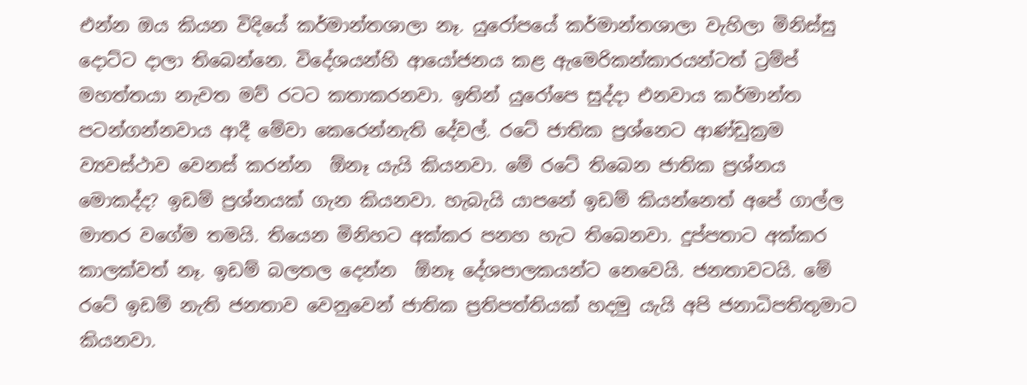එන්න ඔය කියන විදියේ කර්මාන්තශාලා නෑ. යුරෝපයේ කර්මාන්තශාලා වැහිලා මිනිස්සු දොට්ට දාලා තිබෙන්නෙ. විදේශයන්හි ආයෝජනය කළ ඇමෙරිකන්කාරයන්ටත් ට්‍රම්ප් මහත්තයා නැවත මව් රටට කතාකරනවා. ඉතින් යුරෝපෙ සුද්දා එනවාය කර්මාන්ත පටන්ගන්නවාය ආදී මේවා කෙරෙන්නැති දේවල්. රටේ ජාතික ප්‍රශ්නෙට ආණ්ඩුක්‍රම ව්‍යවස්ථාව වෙනස් කරන්න  ඕනෑ යැයි කියනවා. මේ රටේ තිබෙන ජාතික ප්‍රශ්නය මොකද්ද? ඉඩම් ප්‍රශ්නයක් ගැන කියනවා. හැබැයි යාපනේ ඉඩම් කියන්නෙත් අපේ ගාල්ල මාතර වගේම තමයි. තියෙන මිනිහට අක්කර පනහ හැට තිබෙනවා. දුප්පතාට අක්කර කාලක්වත් නෑ. ඉඩම් බලතල දෙන්න  ඕනෑ දේශපාලකයන්ට නෙවෙයි. ජනතාවටයි. මේ රටේ ඉඩම් නැති ජනතාව වෙනුවෙන් ජාතික ප්‍රතිපත්තියක් හදමු යැයි අපි ජනාධිපතිතුමාට කියනවා.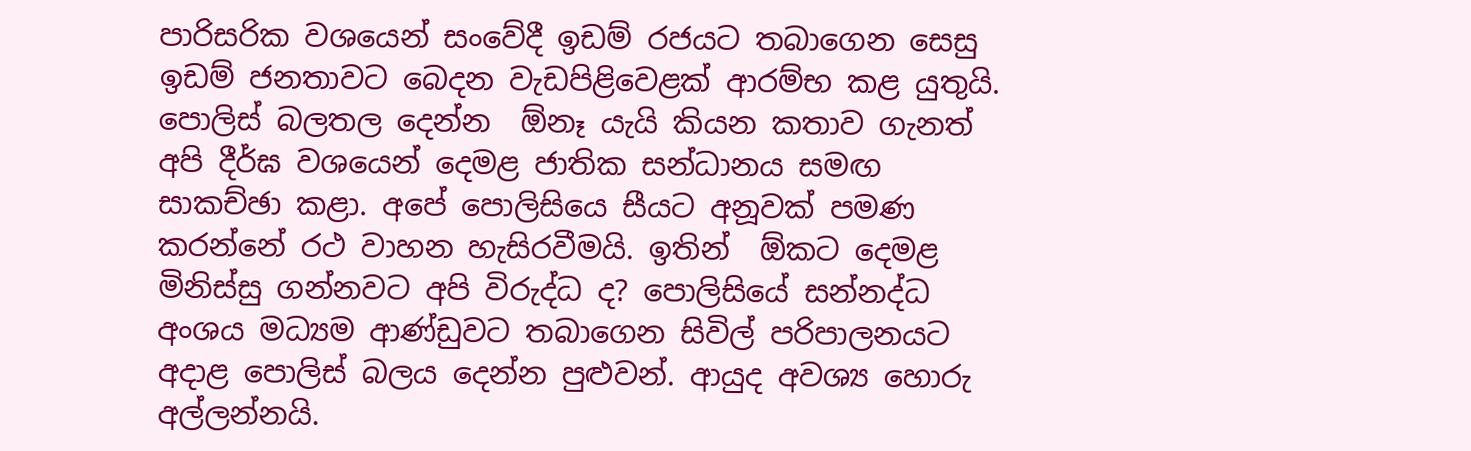පාරිසරික වශයෙන් සංවේදී ඉඩම් රජයට තබාගෙන සෙසු ඉඩම් ජනතාවට බෙදන වැඩපිළිවෙළක් ආරම්භ කළ යුතුයි. පොලිස් බලතල දෙන්න  ඕනෑ යැයි කියන කතාව ගැනත් අපි දීර්ඝ වශයෙන් දෙමළ ජාතික සන්ධානය සමඟ සාකච්ඡා කළා. අපේ පොලිසියෙ සීයට අනූවක් පමණ කරන්නේ රථ වාහන හැසිරවීමයි. ඉතින්  ඕකට දෙමළ මිනිස්සු ගන්නවට අපි විරුද්ධ ද? පොලිසියේ සන්නද්ධ අංශය මධ්‍යම ආණ්ඩුවට තබාගෙන සිවිල් පරිපාලනයට අදාළ පොලිස් බලය දෙන්න පුළුවන්. ආයුද අවශ්‍ය හොරු අල්ලන්නයි.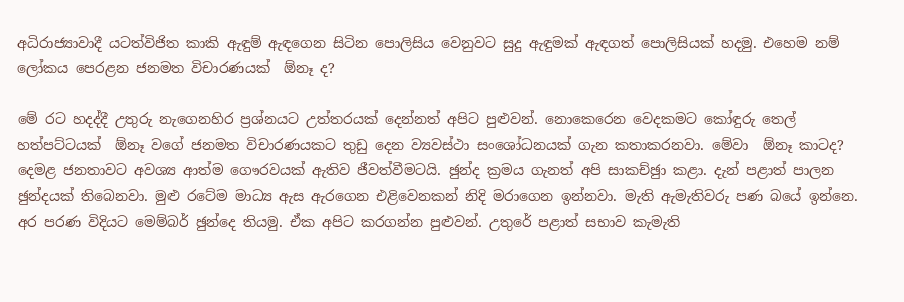අධිරාජ්‍යාවාදී යටත්විජිත කාකි ඇඳුම් ඇඳගෙන සිටින පොලිසිය වෙනුවට සුදු ඇඳුමක් ඇඳගත් පොලිසියක් හදමු. එහෙම නම් ලෝකය පෙරළන ජනමත විචාරණයක්  ඕනෑ ද?

මේ රට හදද්දී උතුරු නැගෙනහිර ප්‍රශ්නයට උත්තරයක් දෙන්නත් අපිට පුළුවන්. නොකෙරෙන වෙදකමට කෝඳුරු තෙල් හත්පට්ටයක්  ඕනෑ වගේ ජනමත විචාරණයකට තුඩු දෙන ව්‍යවස්ථා සංශෝධනයක් ගැන කතාකරනවා. මේවා  ඕනෑ කාටද? දෙමළ ජනතාවට අවශ්‍ය ආත්ම ගෞරවයක් ඇතිව ජීවත්වීමටයි. ඡුන්ද ක්‍රමය ගැනත් අපි සාකච්ඡුා කළා. දැන් පළාත් පාලන ඡුන්දයක් තිබෙනවා. මුළු රටේම මාධ්‍ය ඇස ඇරගෙන එළිවෙනකන් නිදි මරාගෙන ඉන්නවා. මැති ඇමැතිවරු පණ බයේ ඉන්නෙ. අර පරණ විදියට මෙම්බර් ඡුන්දෙ තියමු. ඒක අපිට කරගන්න පුළුවන්. උතුරේ පළාත් සභාව කැමැති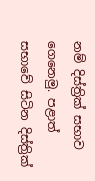නම් දිස්ත්‍රික් සභාව ගෙනෙමු. පළාත් සභාවේ සිටින දිස්ත්‍රික්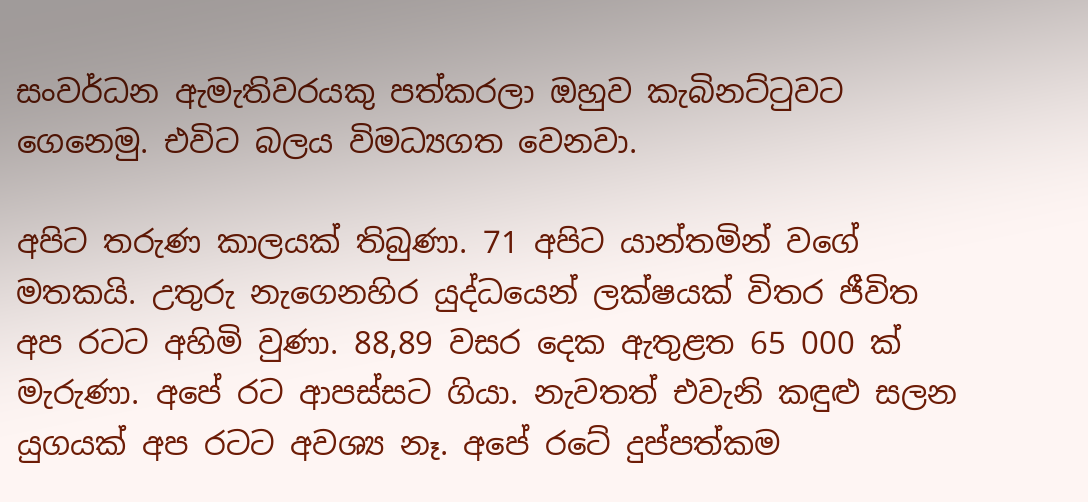සංවර්ධන ඇමැතිවරයකු පත්කරලා ඔහුව කැබිනට්ටුවට ගෙනෙමු. එවිට බලය විමධ්‍යගත වෙනවා.

අපිට තරුණ කාලයක් තිබුණා. 71 අපිට යාන්තමින් වගේ මතකයි. උතුරු නැගෙනහිර යුද්ධයෙන් ලක්ෂයක් විතර ජීවිත අප රටට අහිමි වුණා. 88,89 වසර දෙක ඇතුළත 65 000 ක් මැරුණා. අපේ රට ආපස්සට ගියා. නැවතත් එවැනි කඳුළු සලන යුගයක් අප රටට අවශ්‍ය නෑ. අපේ රටේ දුප්පත්කම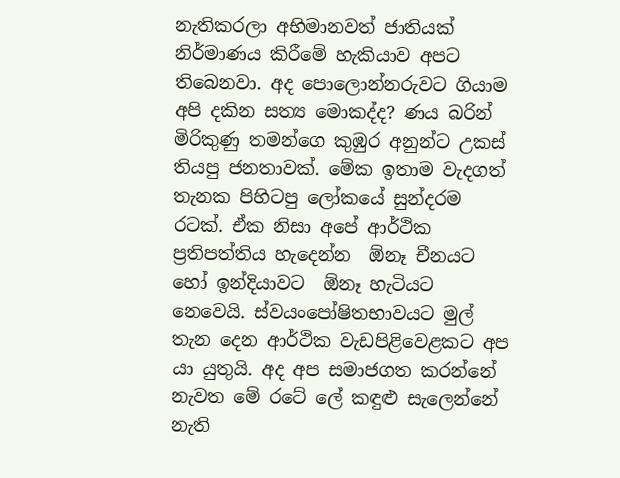නැතිකරලා අභිමානවත් ජාතියක් නිර්මාණය කිරීමේ හැකියාව අපට තිබෙනවා. අද පොලොන්නරුවට ගියාම අපි දකින සත්‍ය මොකද්ද? ණය බරින් මිරිකුණු තමන්ගෙ කුඹුර අනුන්ට උකස් තියපු ජනතාවක්. මේක ඉතාම වැදගත් තැනක පිහිටපු ලෝකයේ සුන්දරම රටක්. ඒක නිසා අපේ ආර්ථික ප්‍රතිපත්තිය හැදෙන්න  ඕනෑ චීනයට හෝ ඉන්දියාවට  ඕනෑ හැටියට නෙවෙයි. ස්වයංපෝෂිතභාවයට මුල් තැන දෙන ආර්ථික වැඩපිළිවෙළකට අප යා යුතුයි. අද අප සමාජගත කරන්නේ නැවත මේ රටේ ලේ කඳුළු සැලෙන්නේ නැති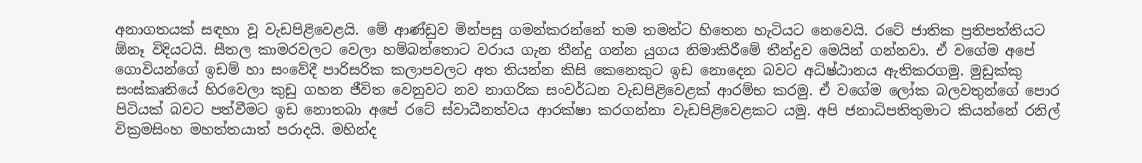අනාගතයක් සඳහා වූ වැඩපිළිවෙළයි. මේ ආණ්ඩුව මින්පසු ගමන්කරන්නේ තම තමන්ට හිතෙන හැටියට නෙවෙයි. රටේ ජාතික ප්‍රතිපත්තියට  ඕනෑ විදියටයි. සීතල කාමරවලට වෙලා හම්බන්තොට වරාය ගැන තීන්දු ගන්න යුගය නිමාකිරීමේ තීන්දුව මෙයින් ගන්නවා. ඒ වගේම අපේ ගොවියන්ගේ ඉඩම් හා සංවේදී පාරිසරික කලාපවලට අත තියන්න කිසි කෙනෙකුට ඉඩ නොදෙන බවට අධිෂ්ඨානය ඇතිකරගමු. මුඩුක්කු සංස්කෘතියේ හිරවෙලා කුඩු ගහන ජීවිත වෙනුවට නව නාගරික සංවර්ධන වැඩපිළිවෙළක් ආරම්භ කරමු. ඒ වගේම ලෝක බලවතුන්ගේ පොර පිටියක් බවට පත්වීමට ඉඩ නොතබා අපේ රටේ ස්වාධීනත්වය ආරක්ෂා කරගන්නා වැඩපිළිවෙළකට යමු. අපි ජනාධිපතිතුමාට කියන්නේ රනිල් වික්‍රමසිංහ මහත්තයාත් පරාදයි. මහින්ද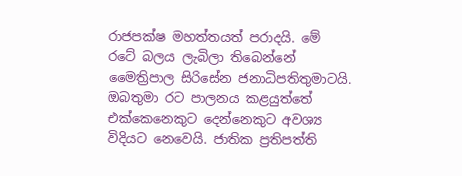රාජපක්ෂ මහත්තයත් පරාදයි. මේ රටේ බලය ලැබිලා තිබෙන්නේ මෛත්‍රිපාල සිරිසේන ජනාධිපතිතුමාටයි. ඔබතුමා රට පාලනය කළයුත්තේ එක්කෙනෙකුට දෙන්නෙකුට අවශ්‍ය විදියට නෙවෙයි. ජාතික ප්‍රතිපත්ති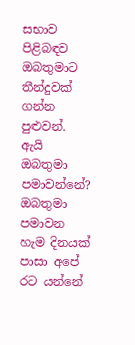සභාව පිළිබඳව ඔබතුමාට තීන්දුවක් ගන්න පුළුවන්. ඇයි ඔබතුමා පමාවන්නේ? ඔබතුමා පමාවන හැම දිනයක් පාසා අපේ රට යන්නේ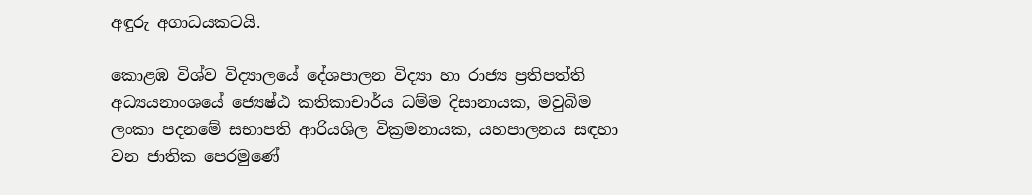අඳුරු අගාධයකටයි.

කොළඹ විශ්ව විද්‍යාලයේ දේශපාලන විද්‍යා හා රාජ්‍ය ප්‍රතිපත්ති අධ්‍යයනාංශයේ ජ්‍යෙෂ්ඨ කතිකාචාර්ය ධම්ම දිසානායක, මවුබිම ලංකා පදනමේ සභාපති ආරියශිල වික්‍රමනායක, යහපාලනය සඳහා වන ජාතික පෙරමුණේ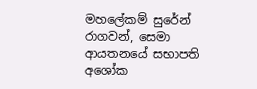මහලේකම් සුරේන් රාගවන්, සෙමා ආයතනයේ සභාපති අශෝක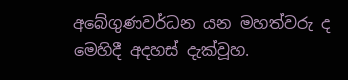අබේගුණවර්ධන යන මහත්වරු ද මෙහිදී අදහස් දැක්වූහ.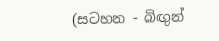(සටහන - බිඟුන්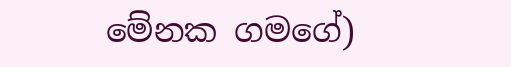මේනක ගමගේ)